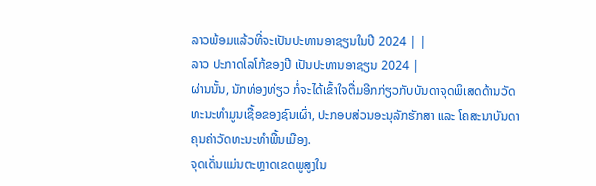ລາວພ້ອມແລ້ວທີ່ຈະເປັນປະທານອາຊຽນໃນປີ 2024 | |
ລາວ ປະກາດໂລໂກ້ຂອງປີ ເປັນປະທານອາຊຽນ 2024 |
ຜ່ານນັ້ນ, ນັກທ່ອງທ່ຽວ ກໍ່ຈະໄດ້ເຂົ້າໃຈຕື່ມອີກກ່ຽວກັບບັນດາຈຸດພິເສດດ້ານວັດທະນະທຳມູນເຊື້ອຂອງຊົນເຜົ່າ, ປະກອບສ່ວນອະນຸລັກຮັກສາ ແລະ ໂຄສະນາບັນດາຄຸນຄ່າວັດທະນະທຳພື້ນເມືອງ.
ຈຸດເດັ່ນແມ່ນຕະຫຼາດເຂດພູສູງໃນ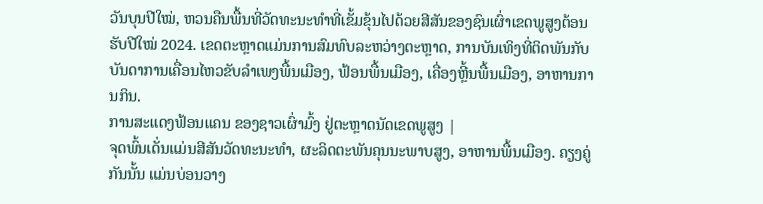ວັນບຸນປີໃໝ່, ຫວນຄືນພື້ນທີ່ວັດທະນະທຳທີ່ເຂັ້ມຂຸ້ນໄປດ້ວຍສີສັນຂອງຊົນເຜົ່າເຂດພູສູງຕ້ອນຮັບປີໃໝ່ 2024. ເຂດຕະຫຼາດແມ່ນການສົມທົບລະຫວ່າງຕະຫຼາດ, ການບັນເທິງທີ່ຕິດພັນກັບບັນດາການເຄື່ອນໄຫວຂັບລຳເພງພື້ນເມືອງ, ຟ້ອນພື້ນເມືອງ, ເຄື່ອງຫຼີ້ນພື້ນເມືອງ, ອາຫານການກິນ.
ການສະແດງຟ້ອນແຄນ ຂອງຊາວເຜົ່າມົ້ງ ຢູ່ຕະຫຼາດນັດເຂດພູສູງ |
ຈຸດພົ້ນເດັ່ນແມ່ນສີສັນວັດທະນະທຳ, ຜະລິດຕະພັນຄຸນນະພາບສູງ, ອາຫານພື້ນເມືອງ. ຄຽງຄູ່ກັນນັ້ນ ແມ່ນບ່ອນວາງ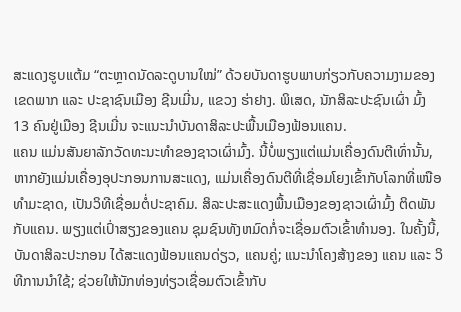ສະແດງຮູບແຕ້ມ “ຕະຫຼາດນັດລະດູບານໃໝ່” ດ້ວຍບັນດາຮູບພາບກ່ຽວກັບຄວາມງາມຂອງເຂດພາກ ແລະ ປະຊາຊົນເມືອງ ຊີນເມີ່ນ, ແຂວງ ຮ່າຢາງ. ພິເສດ, ນັກສິລະປະຊົນເຜົ່າ ມົ້ງ 13 ຄົນຢູ່ເມືອງ ຊີນເມີ່ນ ຈະແນະນຳບັນດາສິລະປະພື້ນເມືອງຟ້ອນແຄນ.
ແຄນ ແມ່ນສັນຍາລັກວັດທະນະທຳຂອງຊາວເຜົ່າມົ້ງ. ນີ້ບໍ່ພຽງແຕ່ແມ່ນເຄື່ອງດົນຕີເທົ່ານັ້ນ, ຫາກຍັງແມ່ນເຄື່ອງອຸປະກອນການສະແດງ, ແມ່ນເຄື່ອງດົນຕີທີ່ເຊື່ອມໂຍງເຂົ້າກັບໂລກທີ່ເໜືອທຳມະຊາດ, ເປັນວິທີເຊື່ອມຕໍ່ປະຊາຄົມ. ສິລະປະສະແດງພື້ນເມືອງຂອງຊາວເຜົ່າມົ້ງ ຕິດພັນກັບແຄນ. ພຽງແຕ່ເປົ່າສຽງຂອງແຄນ ຊຸມຊົນທັງຫມົດກໍ່ຈະເຊື່ອມຕົວເຂົ້າທຳນອງ. ໃນຄັ້ງນີ້, ບັນດາສິລະປະກອນ ໄດ້ສະແດງຟ້ອນແຄນດ່ຽວ, ແຄນຄູ່; ແນະນຳໂຄງສ້າງຂອງ ແຄນ ແລະ ວິທີການນຳໃຊ້; ຊ່ວຍໃຫ້ນັກທ່ອງທ່ຽວເຊື່ອມຕົວເຂົ້າກັບ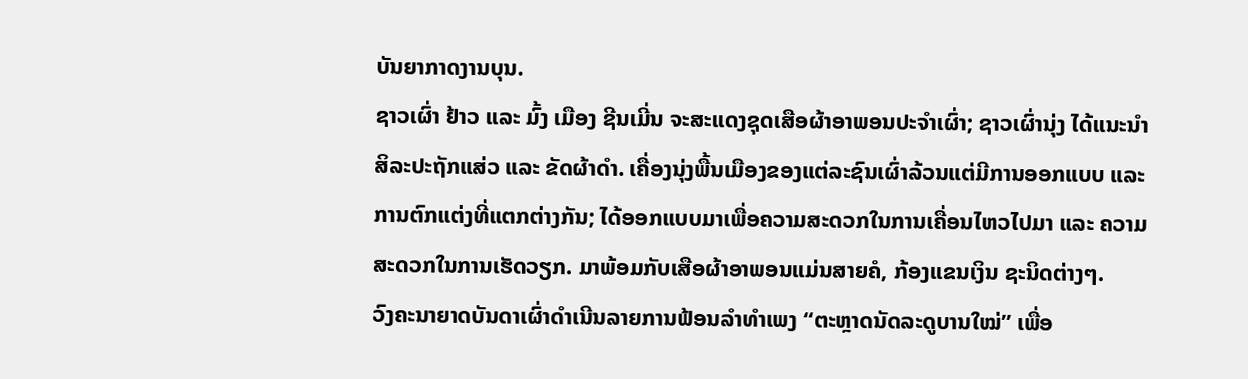ບັນຍາກາດງານບຸນ.
ຊາວເຜົ່າ ຢ້າວ ແລະ ມົ້ງ ເມືອງ ຊີນເມີ່ນ ຈະສະແດງຊຸດເສືອຜ້າອາພອນປະຈຳເຜົ່າ; ຊາວເຜົ່ານຸ່ງ ໄດ້ແນະນຳສິລະປະຖັກແສ່ວ ແລະ ຂັດຜ້າດຳ. ເຄື່ອງນຸ່ງພື້ນເມືອງຂອງແຕ່ລະຊົນເຜົ່າລ້ວນແຕ່ມີການອອກແບບ ແລະ ການຕົກແຕ່ງທີ່ແຕກຕ່າງກັນ; ໄດ້ອອກແບບມາເພື່ອຄວາມສະດວກໃນການເຄື່ອນໄຫວໄປມາ ແລະ ຄວາມສະດວກໃນການເຮັດວຽກ. ມາພ້ອມກັບເສືອຜ້າອາພອນແມ່ນສາຍຄໍ, ກ້ອງແຂນເງິນ ຊະນິດຕ່າງໆ.
ວົງຄະນາຍາດບັນດາເຜົ່າດຳເນີນລາຍການຟ້ອນລຳທຳເພງ “ຕະຫຼາດນັດລະດູບານໃໝ່” ເພື່ອ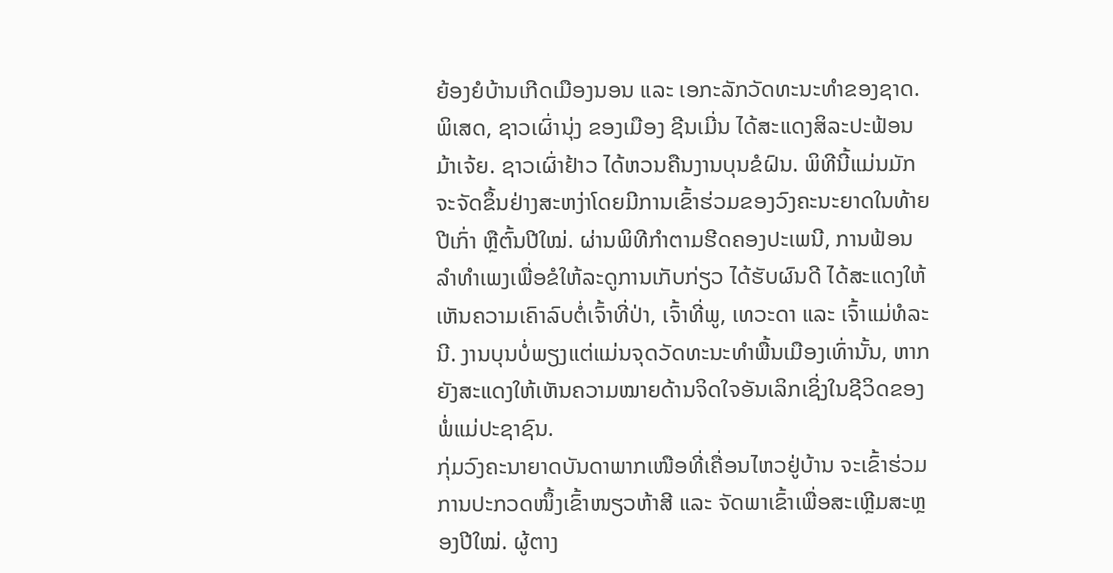ຍ້ອງຍໍບ້ານເກີດເມືອງນອນ ແລະ ເອກະລັກວັດທະນະທຳຂອງຊາດ. ພິເສດ, ຊາວເຜົ່ານຸ່ງ ຂອງເມືອງ ຊີນເມີ່ນ ໄດ້ສະແດງສິລະປະຟ້ອນມ້າເຈ້ຍ. ຊາວເຜົ່າຢ້າວ ໄດ້ຫວນຄືນງານບຸນຂໍຝົນ. ພິທີນີ້ແມ່ນມັກຈະຈັດຂຶ້ນຢ່າງສະຫງ່າໂດຍມີການເຂົ້າຮ່ວມຂອງວົງຄະນະຍາດໃນທ້າຍປີເກົ່າ ຫຼືຕົ້ນປີໃໝ່. ຜ່ານພິທີກຳຕາມຮີດຄອງປະເພນີ, ການຟ້ອນລຳທຳເພງເພື່ອຂໍໃຫ້ລະດູການເກັບກ່ຽວ ໄດ້ຮັບຜົນດີ ໄດ້ສະແດງໃຫ້ເຫັນຄວາມເຄົາລົບຕໍ່ເຈົ້າທີ່ປ່າ, ເຈົ້າທີ່ພູ, ເທວະດາ ແລະ ເຈົ້າແມ່ທໍລະນີ. ງານບຸນບໍ່ພຽງແຕ່ແມ່ນຈຸດວັດທະນະທຳພື້ນເມືອງເທົ່ານັ້ນ, ຫາກຍັງສະແດງໃຫ້ເຫັນຄວາມໝາຍດ້ານຈິດໃຈອັນເລິກເຊິ່ງໃນຊີວິດຂອງພໍ່ແມ່ປະຊາຊົນ.
ກຸ່ມວົງຄະນາຍາດບັນດາພາກເໜືອທີ່ເຄື່ອນໄຫວຢູ່ບ້ານ ຈະເຂົ້າຮ່ວມການປະກວດໜຶ້ງເຂົ້າໜຽວຫ້າສີ ແລະ ຈັດພາເຂົ້າເພື່ອສະເຫຼີມສະຫຼອງປີໃໝ່. ຜູ້ຕາງ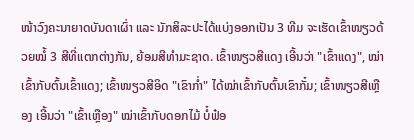ໜ້າວົງຄະນາຍາດບັນດາເຜົ່າ ແລະ ນັກສິລະປະໄດ້ແບ່ງອອກເປັນ 3 ທີມ ຈະເຮັດເຂົ້າໜຽວດ້ວຍໝໍ້ 3 ສີທີ່ແຕກຕ່າງກັນ, ຍ້ອມສີທຳມະຊາດ. ເຂົ້າໜຽວສີແດງ ເອີ້ນວ່າ "ເຂົ້າແດງ", ໝ່າເຂົ້າກັບຕົ້ນເຂົ້າແດງ; ເຂົ້າໜຽວສີອິດ "ເຂົາກ່ຳ" ໄດ້ໝ່າເຂົ້າກັບຕົ້ນເຂົາກັ໋ມ; ເຂົ້າໜຽວສີເຫຼືອງ ເອີ້ນວ່າ "ເຂົ້າເຫຼືອງ" ໝ່າເຂົ້າກັບດອກໄມ້ ບໍ໋ຟ໋ອ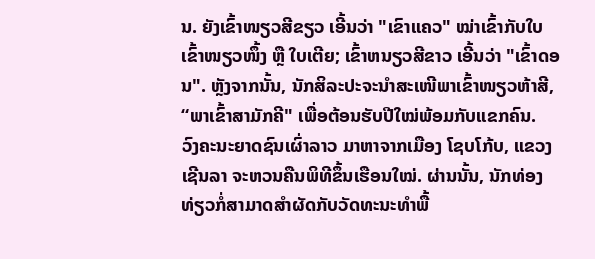ນ. ຍັງເຂົ້າໜຽວສີຂຽວ ເອີ້ນວ່າ "ເຂົາແຄວ" ໝ່າເຂົ້າກັບໃບເຂົ້າໜຽວໜຶ້ງ ຫຼື ໃບເຕີຍ; ເຂົ້າຫນຽວສີຂາວ ເອີ້ນວ່າ "ເຂົ້າດອນ". ຫຼັງຈາກນັ້ນ, ນັກສິລະປະຈະນຳສະເໜີພາເຂົ້າໜຽວຫ້າສີ, “ພາເຂົ້າສາມັກຄີ" ເພື່ອຕ້ອນຮັບປີໃໝ່ພ້ອມກັບແຂກຄົນ.
ວົງຄະນະຍາດຊົນເຜົ່າລາວ ມາຫາຈາກເມືອງ ໂຊບໂກ້ບ, ແຂວງ ເຊີນລາ ຈະຫວນຄືນພິທີຂຶ້ນເຮືອນໃໝ່. ຜ່ານນັ້ນ, ນັກທ່ອງທ່ຽວກໍ່ສາມາດສຳຜັດກັບວັດທະນະທຳພື້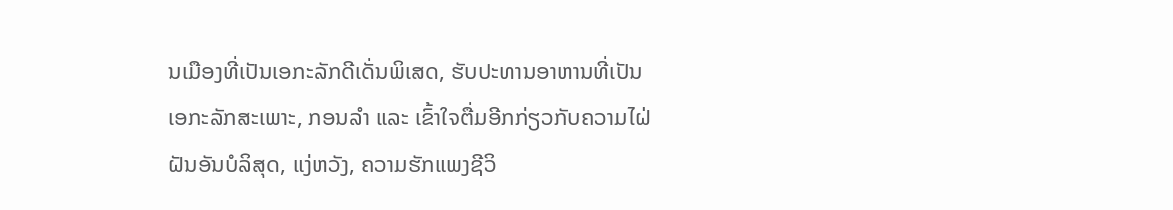ນເມືອງທີ່ເປັນເອກະລັກດີເດັ່ນພິເສດ, ຮັບປະທານອາຫານທີ່ເປັນເອກະລັກສະເພາະ, ກອນລຳ ແລະ ເຂົ້າໃຈຕື່ມອີກກ່ຽວກັບຄວາມໄຝ່ຝັນອັນບໍລິສຸດ, ແງ່ຫວັງ, ຄວາມຮັກແພງຊີວິ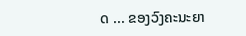ດ ... ຂອງວົງຄະນະຍາ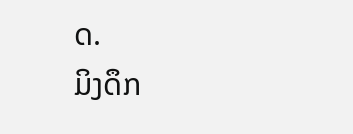ດ.
ມິງດຶກ